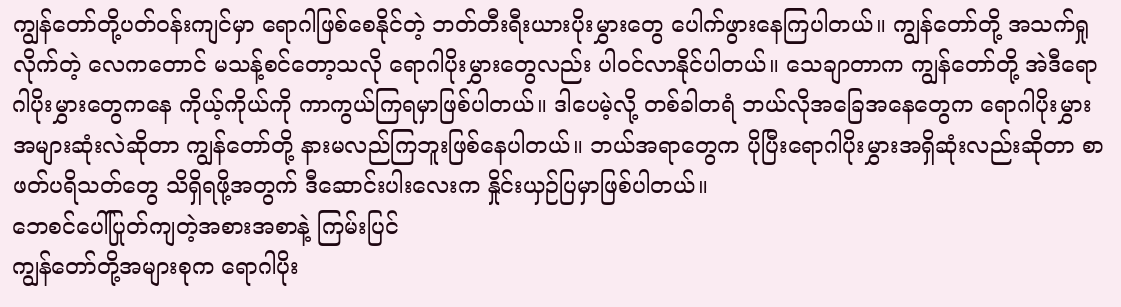ကျွန်တော်တို့ပတ်ဝန်းကျင်မှာ ရောဂါဖြစ်စေနိုင်တဲ့ ဘတ်တီးရီးယားပိုးမွှားတွေ ပေါက်ဖွားနေကြပါတယ်။ ကျွန်တော်တို့ အသက်ရှုလိုက်တဲ့ လေကတောင် မသန့်စင်တော့သလို ရောဂါပိုးမွှားတွေလည်း ပါဝင်လာနိုင်ပါတယ်။ သေချာတာက ကျွန်တော်တို့ အဲဒီရောဂါပိုးမွှားတွေကနေ ကိုယ့်ကိုယ်ကို ကာကွယ်ကြရမှာဖြစ်ပါတယ်။ ဒါပေမဲ့လို့ တစ်ခါတရံ ဘယ်လိုအခြေအနေတွေက ရောဂါပိုးမွှားအများဆုံးလဲဆိုတာ ကျွန်တော်တို့ နားမလည်ကြဘူးဖြစ်နေပါတယ်။ ဘယ်အရာတွေက ပိုပြီးရောဂါပိုးမွှားအရှိဆုံးလည်းဆိုတာ စာဖတ်ပရိသတ်တွေ သိရှိရဖို့အတွက် ဒီဆောင်းပါးလေးက နှိုင်းယှဉ်ပြမှာဖြစ်ပါတယ်။
ဘေစင်ပေါ်ပြုတ်ကျတဲ့အစားအစာနဲ့ ကြမ်းပြင်
ကျွန်တော်တို့အများစုက ရောဂါပိုး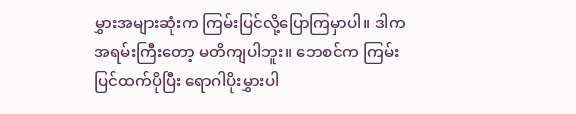မွှားအများဆုံးက ကြမ်းပြင်လို့ပြောကြမှာပါ။ ဒါက အရမ်းကြီးတော့ မတိကျပါဘူး။ ဘေစင်က ကြမ်းပြင်ထက်ပိုပြီး ရောဂါပိုးမွှားပါ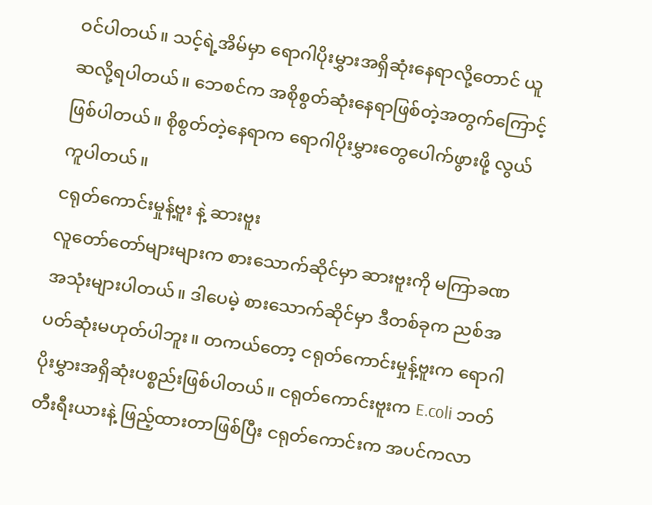ဝင်ပါတယ်။ သင့်ရဲ့အိမ်မှာ ရောဂါပိုးမွှားအရှိဆုံးနေရာလို့တောင် ယူဆလို့ရပါတယ်။ ဘေစင်က အစိုစွတ်ဆုံးနေရာဖြစ်တဲ့အတွက်ကြောင့်ဖြစ်ပါတယ်။ စိုစွတ်တဲ့နေရာက ရောဂါပိုးမွှားတွေပေါက်ဖွားဖို့ လွယ်ကူပါတယ်။
ငရုတ်ကောင်းမှုန့်ဗူး နဲ့ ဆားဗူး
လူတော်တော်များများက စားသောက်ဆိုင်မှာ ဆားဗူးကို မကြာခဏအသုံးများပါတယ်။ ဒါပေမဲ့ စားသောက်ဆိုင်မှာ ဒီတစ်ခုက ညစ်အပတ်ဆုံးမဟုတ်ပါဘူး။ တကယ်တော့ ငရုတ်ကောင်းမှုန့်ဗူးက ရောဂါပိုးမွှားအရှိဆုံးပစ္စည်းဖြစ်ပါတယ်။ ငရုတ်ကောင်းဗူးက E.coli ဘတ်တီးရီးယားနဲ့ ဖြည့်ထားတာဖြစ်ပြီး ငရုတ်ကောင်းက အပင်ကလာ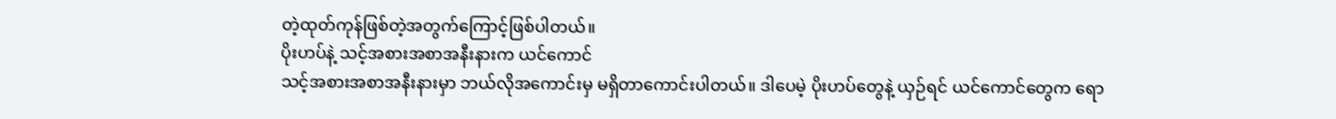တဲ့ထုတ်ကုန်ဖြစ်တဲ့အတွက်ကြောင့်ဖြစ်ပါတယ်။
ပိုးဟပ်နဲ့ သင့်အစားအစာအနီးနားက ယင်ကောင်
သင့်အစားအစာအနီးနားမှာ ဘယ်လိုအကောင်းမှ မရှိတာကောင်းပါတယ်။ ဒါပေမဲ့ ပိုးဟပ်တွေနဲ့ ယှဉ်ရင် ယင်ကောင်တွေက ရော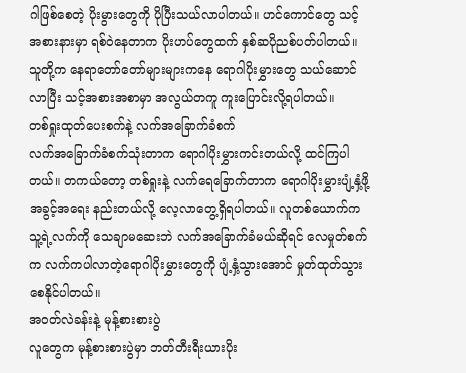ဂါဖြစ်စေတဲ့ ပိုးမွားတွေကို ပိုပြီးသယ်လာပါတယ်။ ဟင်ကောင်တွေ သင့်အစားနားမှာ ရစ်ဝဲနေတာက ပိုးဟပ်တွေထက် နှစ်ဆပိုညစ်ပတ်ပါတယ်။ သူတို့က နေရာတော်တော်များများကနေ ရောဂါပိုးမွှားတွေ သယ်ဆောင်လာပြီး သင့်အစားအစာမှာ အလွယ်တကူ ကူးပြောင်းလို့ရပါတယ်။
တစ်ရှုးထုတ်ပေးစက်နဲ့ လက်အခြောက်ခံစက်
လက်အခြောက်ခံစက်သုံးတာက ရောဂါပိုးမွှားကင်းတယ်လို့ ထင်ကြပါတယ်။ တကယ်တော့ တစ်ရှုးနဲ့ လက်ရေခြောက်တာက ရောဂါပိုးမွှားပျံ့နှံ့ဖို့ အခွင့်အရေး နည်းတယ်လို့ လေ့လာတွေ့ရှိရပါတယ်။ လူတစ်ယောက်က သူ့ရဲ့လက်ကို သေချာမဆေးဘဲ လက်အခြောက်ခံမယ်ဆိုရင် လေမှုတ်စက်က လက်ကပါလာတဲ့ရောဂါပိုးမွှားတွေကို ပျံ့နှံ့သွားအောင် မှုတ်ထုတ်သွားစေနိုင်ပါတယ်။
အဝတ်လဲခန်းနဲ့ မုန့်စားစားပွဲ
လူတွေက မုန့်စားစားပွဲမှာ ဘတ်တီးရီးယားပိုး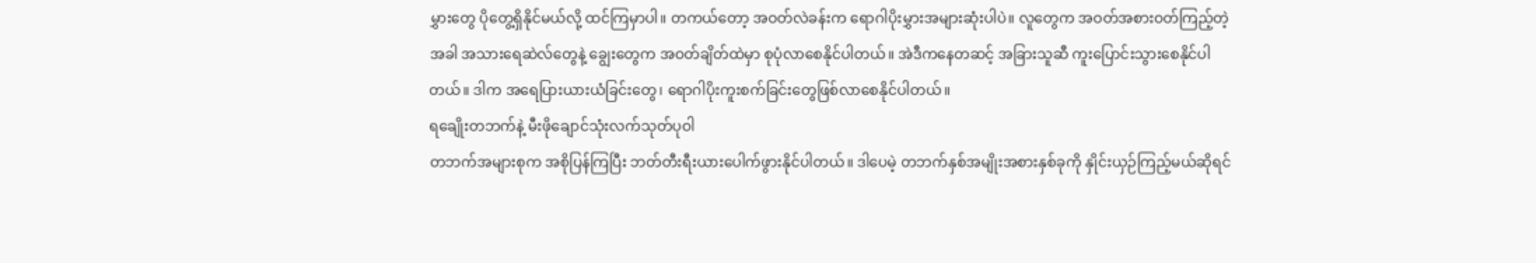မွှားတွေ ပိုတွေ့ရှိနိုင်မယ်လို့ ထင်ကြမှာပါ။ တကယ်တော့ အဝတ်လဲခန်းက ရောဂါပိုးမွှားအများဆုံးပါပဲ။ လူတွေက အဝတ်အစားဝတ်ကြည့်တဲ့အခါ အသားရေဆဲလ်တွေနဲ့ ချွေးတွေက အဝတ်ချိတ်ထဲမှာ စုပုံလာစေနိုင်ပါတယ်။ အဲဒီကနေတဆင့် အခြားသူဆီ ကူးပြောင်းသွားစေနိုင်ပါတယ်။ ဒါက အရေပြားယားယံခြင်းတွေ၊ ရောဂါပိုးကူးစက်ခြင်းတွေဖြစ်လာစေနိုင်ပါတယ်။
ရချေိုးတဘက်နဲ့ မီးဖိုချောင်သုံးလက်သုတ်ပုဝါ
တဘက်အများစုက အစိုပြန်ကြပြီး ဘတ်တီးရီးယားပေါက်ဖွားနိုင်ပါတယ်။ ဒါပေမဲ့ တဘက်နှစ်အမျိုးအစားနှစ်ခုကို နှိုင်းယှဉ်ကြည့်မယ်ဆိုရင်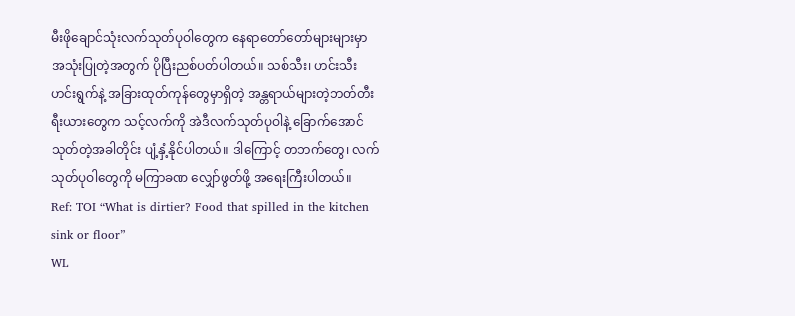မီးဖိုချောင်သုံးလက်သုတ်ပုဝါတွေက နေရာတော်တော်များများမှာ အသုံးပြုတဲ့အတွက် ပိုပြီးညစ်ပတ်ပါတယ်။ သစ်သီး၊ ဟင်းသီးဟင်းရွက်နဲ့ အခြားထုတ်ကုန်တွေမှာရှိတဲ့ အန္တရာယ်များတဲ့ဘတ်တီးရီးယားတွေက သင့်လက်ကို အဲဒီလက်သုတ်ပုဝါနဲ့ ခြောက်အောင် သုတ်တဲ့အခါတိုင်း ပျံ့နှံ့နိုင်ပါတယ်။ ဒါကြောင့် တဘက်တွေ၊ လက်သုတ်ပုဝါတွေကို မကြာခဏ လျှော်ဖွတ်ဖို့ အရေးကြီးပါတယ်။
Ref: TOI “What is dirtier? Food that spilled in the kitchen sink or floor”
WL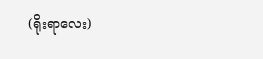(ရိုးရာလေး)